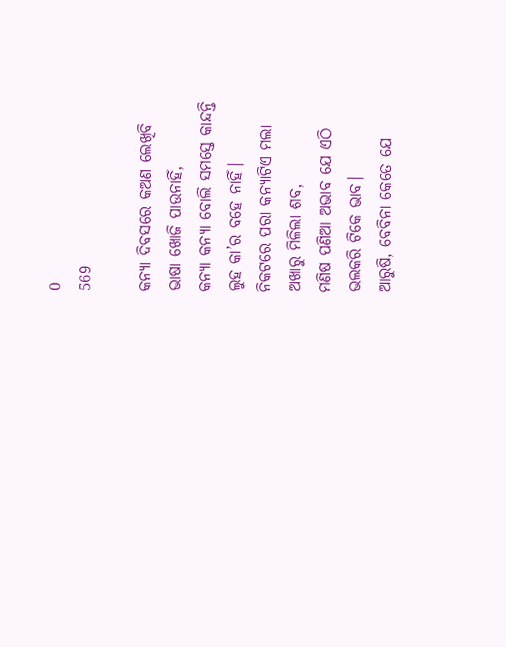0
569

କନ୍ୟା ଦିବସରେ କଅଣ ଲେଖିବି
ଭାଷା ଖୋଜି ପାଉନାହିଁ,
କନ୍ୟା କନ୍ୟା ବୋଲି ସମସ୍ତେ କାନ୍ଦନ୍ତି
ଲୁହ କା’ର ବହେ ନାହିଁ।
ନିକଟରେ ପରା କନ୍ୟାଟିଏ ମଲା
ଅଖାରୁ ମିଳିଲା ଶବ,
ମଣିଷ ପଣିଆ ଅଭାବ ଯେ ଏଠି
ଭଲକରି ଟିକେ ଭାବ।
ଆରୁଷି, ବେବିନା କେତେ ଯେ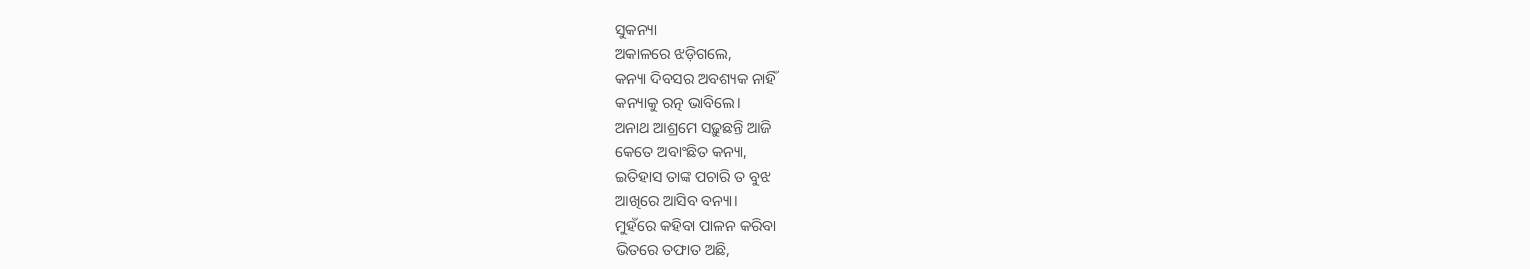ସୁକନ୍ୟା
ଅକାଳରେ ଝଡ଼ିଗଲେ,
କନ୍ୟା ଦିବସର ଅବଶ୍ୟକ ନାହିଁ
କନ୍ୟାକୁ ରତ୍ନ ଭାବିଲେ।
ଅନାଥ ଆଶ୍ରମେ ସଢ଼ୁଛନ୍ତି ଆଜି
କେତେ ଅବାଂଛିତ କନ୍ୟା,
ଇତିହାସ ତାଙ୍କ ପଚାରି ତ ବୁଝ
ଆଖିରେ ଆସିବ ବନ୍ୟା।
ମୁହଁରେ କହିବା ପାଳନ କରିବା
ଭିତରେ ତଫାତ ଅଛି,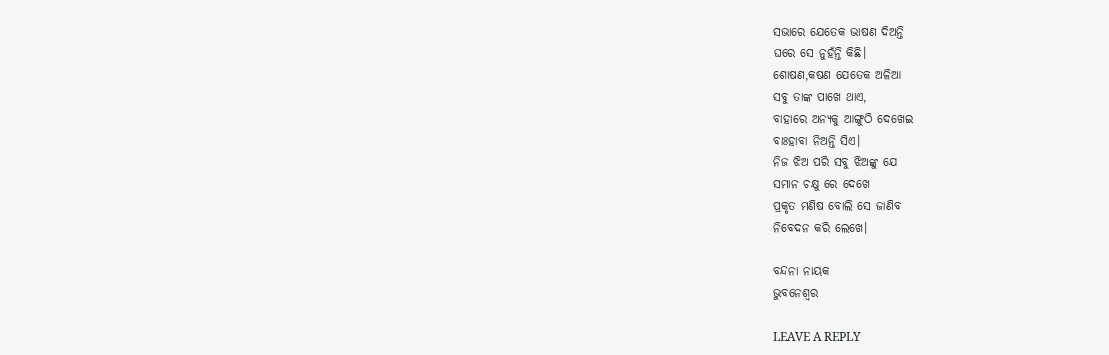ସଭାରେ ଯେତେକ ଭାଷଣ ଦିଅନ୍ତି
ଘରେ ସେ ନୁହଁନ୍ତି କିଛି।
ଶୋଷଣ,କଷଣ ଯେତେକ ଅଳିଆ
ସବୁ ତାଙ୍କ ପାଖେ ଥାଏ,
ବାହାରେ ଅନ୍ୟକୁ ଆଙ୍ଗୁଠି ଦେଖେଇ
ବାଃହାବା ନିଅନ୍ତି ସିଏ।
ନିଜ ଝିଅ ପରି ସବୁ ଝିଅଙ୍କୁ ଯେ
ସମାନ ଚକ୍ଷୁ ରେ ଦେଖେ
ପ୍ରକୃତ ମଣିଷ ବୋଲି ସେ ଜାଣିବ
ନିବେଦନ କରି ଲେଖେ।

ବନ୍ଦନା ନାୟକ
ଭୁବନେଶ୍ୱର

LEAVE A REPLY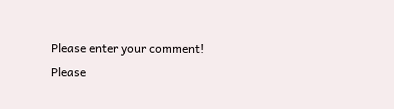Please enter your comment!
Please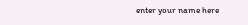enter your name here